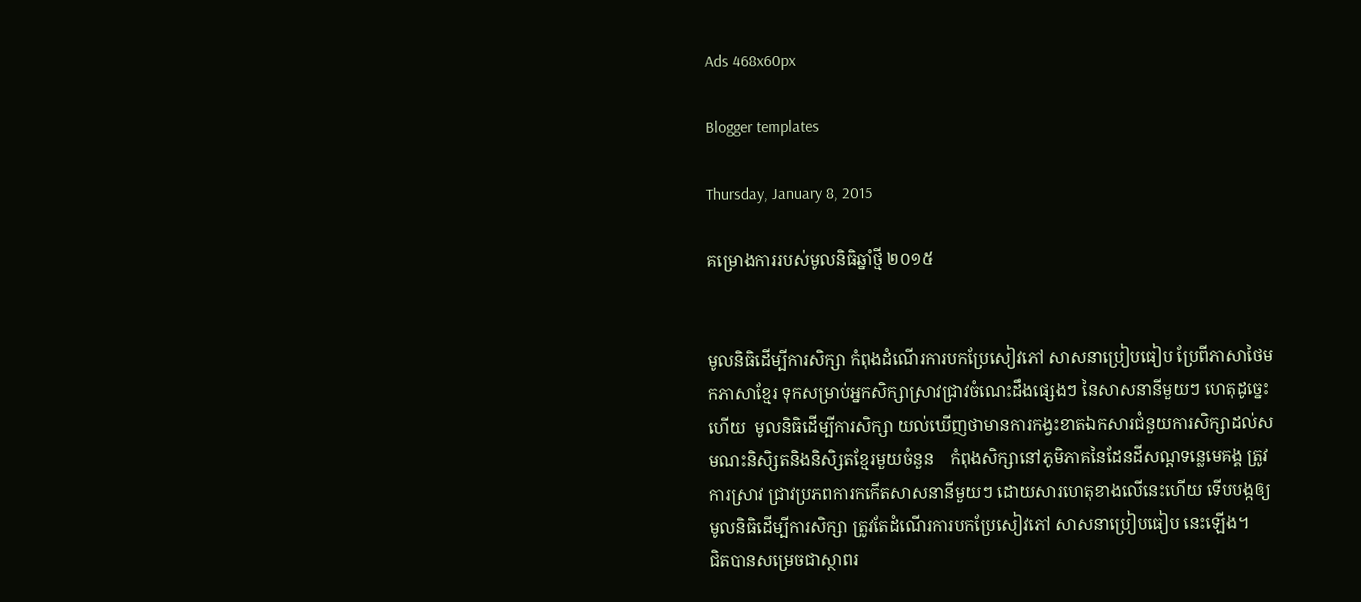Ads 468x60px

Blogger templates

Thursday, January 8, 2015

គម្រោងការរបស់មូលនិធិឆ្នាំថ្មី ២០១៥


មូលនិធិដើម្បីការសិក្សា កំពុងដំណើរការបកប្រែសៀវភៅ សាសនាប្រៀបធៀប ប្រែពីភាសាថៃមកភាសាខ្មែរ ទុកសម្រាប់អ្នកសិក្សាស្រាវជ្រាវចំណេះដឹងផ្សេងៗ នៃសាសនានីមួយៗ ហេតុដូច្នេះហើយ  មូលនិធិដើម្បីការសិក្សា យល់ឃើញថាមានការកង្វះខាតឯកសារជំនួយការសិក្សាដល់សមណះនិសិ្សតនិងនិសិ្សតខ្មែរមួយចំនួន    កំពុងសិក្សានៅភូមិភាគនៃដែនដីសណ្តទន្លេមេគង្គ ត្រូវការស្រាវ ជ្រាវប្រភពការកកើតសាសនានីមួយៗ ដោយសារហេតុខាងលើនេះហើយ ទើបបង្កឲ្យមូលនិធិដើម្បីការសិក្សា ត្រូវតែដំណើរការបកប្រែសៀវភៅ សាសនាប្រៀបធៀប នេះឡើង។
ជិតបានសម្រេចជាស្ថាពរ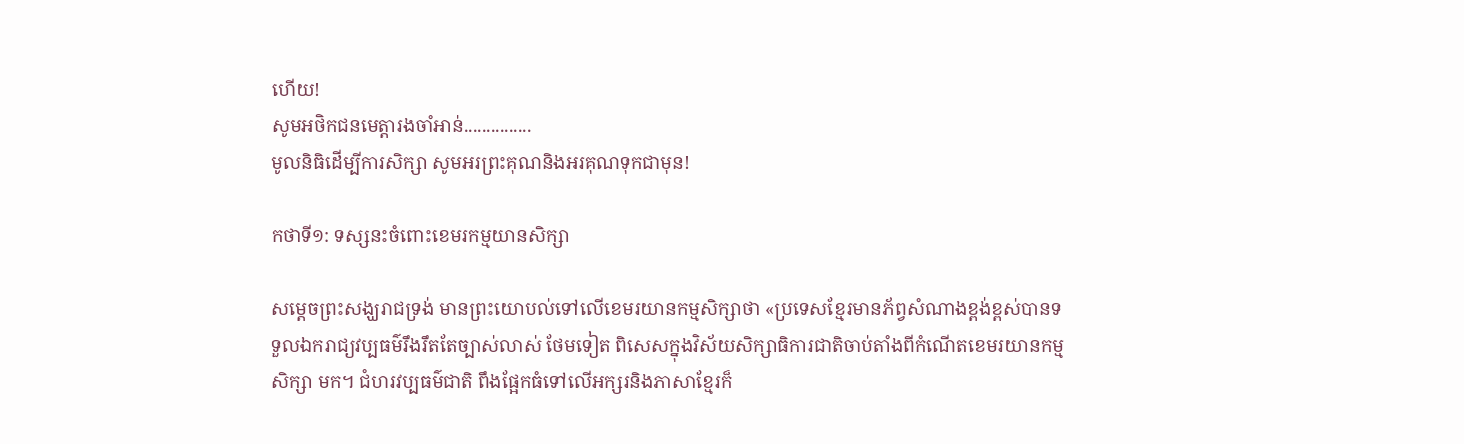ហើយ!
សូមអថិកជនមេត្តារងចាំអាន់...............
មូលនិធិដើម្បីការសិក្សា សូមអរព្រះគុណនិងអរគុណទុកជាមុន!

កថាទី១: ទស្សនះចំពោះខេមរកម្មយានសិក្សា

សម្តេចព្រះសង្ឃរាជទ្រង់ មានព្រះយោបល់ទៅលើខេមរយានកម្មសិក្សាថា «ប្រទេសខ្មែរមានភ័ព្វសំណាងខ្ពង់ខ្ពស់បានទទួលឯករាជ្យវប្បធម៌រឹងរឹតតែច្បាស់លាស់ ថែមទៀត ពិសេសក្នុងវិស័យសិក្សាធិការជាតិចាប់តាំងពីកំណើតខេមរយានកម្មសិក្សា មក។ ជំហរវប្បធម៌ជាតិ ពឹងផ្អែកធំទៅលើអក្សរនិងភាសាខ្មែរក៏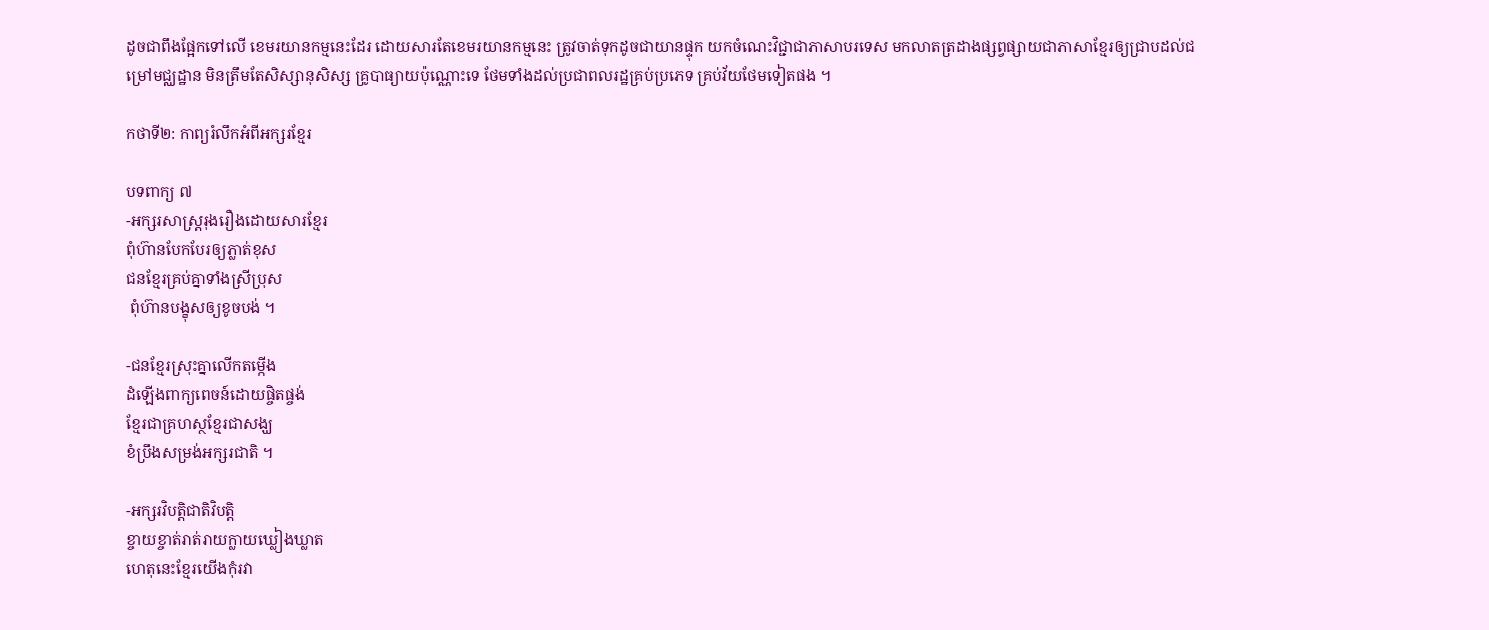ដូចជាពឹងផ្អែកទៅលើ ខេមរយានកម្មនេះដែរ ដោយសារតែខេមរយានកម្មនេះ ត្រូវចាត់ទុកដូចជាយានផ្ទុក យកចំណេះវិជ្ជាជាភាសាបរទេស មកលាតត្រដាងផ្សព្វផ្សាយជាភាសាខ្មែរឲ្យជ្រាបដល់ជម្រៅមជ្ឈដ្ឋាន មិនត្រឹមតែសិស្សានុសិស្ស គ្រូបាធ្យាយប៉ុណ្ណោះទេ ថែមទាំងដល់ប្រជាពលរដ្ឋគ្រប់ប្រភេទ គ្រប់វ័យថែមទៀតផង ។

កថាទី២: កាព្យរំលឹកអំពីអក្សរខែ្មរ

បទពាក្យ ៧
-អក្សរសាស្ត្ររុងរឿងដោយសារខ្មែរ
ពុំហ៊ានបែកបែរឲ្យភ្លាត់ខុស
ជនខ្មែរគ្រប់គ្នាទាំងស្រីប្រុស
 ពុំហ៊ានបង្ខុសឲ្យខូចបង់ ។

-ជនខ្មែរស្រុះគ្នាលើកតម្កើង
ដំឡើងពាក្យពេចន៍ដោយផ្ចិតផ្ចង់
ខ្មែរជាគ្រហស្ថខ្មែរជាសង្ឃ
ខំប្រឹងសម្រង់អក្សរជាតិ ។

-អក្សរវិបត្តិជាតិវិបត្តិ
ខ្ចាយខ្ចាត់រាត់រាយក្លាយឃ្លៀងឃ្លាត
ហេតុនេះខ្មែរយើងកុំរវា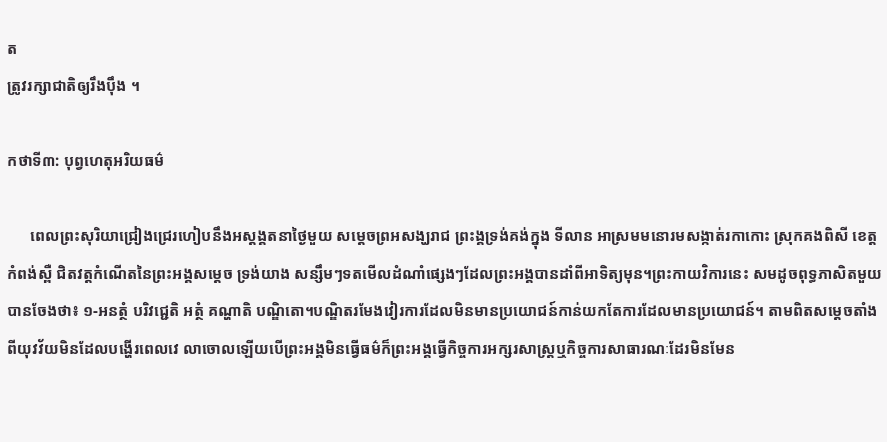ត
ត្រូវរក្សាជាតិឲ្យរឹងប៉ឹង ។

កថាទី៣: បុព្វហេតុអរិយធម៌

      ពេលព្រះសុរិយាជ្រៀងជ្រេរហៀបនឹងអស្តង្គតនាថ្ងៃមួយ សម្តេចព្រអសង្ឃរាជ ព្រះង្គទ្រង់គង់ក្នុង ទីលាន អាស្រមមនោរមសង្កាត់រកាកោះ ស្រុកគងពិសី ខេត្តកំពង់ស្ពឺ ជិតវត្តកំណើតនៃព្រះអង្គសម្តេច ទ្រង់យាង សន្សឹមៗទតមើលដំណាំផ្សេងៗដែលព្រះអង្គបានដាំពីអាទិត្យមុន។ព្រះកាយវិការនេះ សមដូចពុទ្ធភាសិតមួយបានចែងថា៖ ១-អនត្ថំ បរិវជ្ជេតិ អត្ថំ គណ្ហាតិ បណ្ឌិតោ។បណ្ឌិតរមែងវៀរការដែលមិនមានប្រយោជន៍កាន់យកតែការដែលមានប្រយោជន៍។ តាមពិតសម្តេចតាំងពីយុវវ័យមិនដែលបង្ហើរពេលវេ លាចោលឡើយបើព្រះអង្គមិនធ្វើធម៌ក៏ព្រះអង្គធ្វើកិច្ចការអក្សរសាស្ត្រឬកិច្ចការសាធារណៈដែរមិនមែន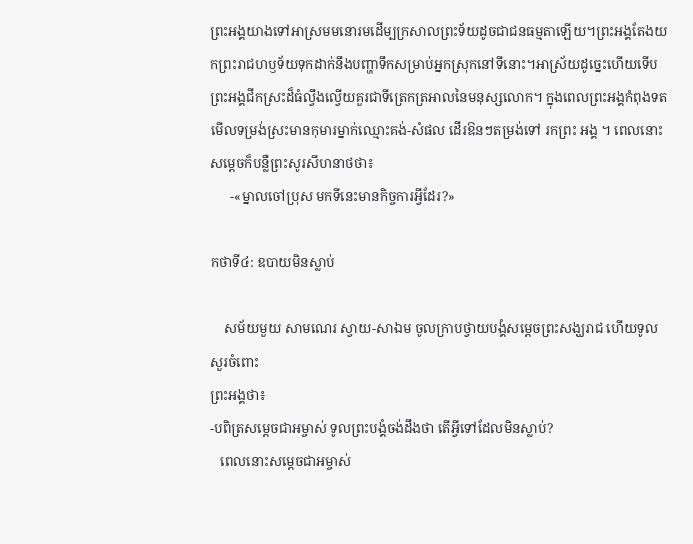ព្រះអង្គយាងទៅអាស្រមមនោរមដើម្បក្រសាលព្រះទ័យដូចជាជនធម្មតាឡើយ។ព្រះអង្គតែងយកព្រះរាជហឫទ័យទុកដាក់នឹងបញ្ហាទឹកសម្រាប់អ្នកស្រុកនៅទីនោះ។អាស្រ័យដូច្នេះហើយទើបព្រះអង្គជីកស្រះដ៏ធំល្វឹងល្វើយគួរជាទីត្រេកត្រអាលនៃមនុស្សលោក។ ក្នុងពេលព្រះអង្គកំពុងទតមើលទម្រង់ស្រះមានកុមារម្នាក់ឈ្មោះគង់-សំផល ដើរឱនៗតម្រង់ទៅ រកព្រះ អង្គ ។ ពេលនោះសម្តេចក៏បន្លឺព្រះសូរសីហនាថថា៖
      -«ម្នាលចៅប្រុស មកទីនេះមានកិច្ចការអ្វីដែរ?»

កថាទី៤: ឧបាយមិនស្លាប់

    សម័យមួយ សាមណេរ ស្វាយ-សាឯម ចូលក្រាបថ្វាយបង្គំសម្តេចព្រះសង្ឃរាជ ហើយទូលសួរចំពោះ
ព្រះអង្គថា៖
-បពិត្រសម្តេចជាអម្ចាស់ ទូលព្រះបង្គំចង់ដឹងថា តើអ្វីទៅដែលមិនស្លាប់?
   ពេលនោះសម្តេចជាអម្ចាស់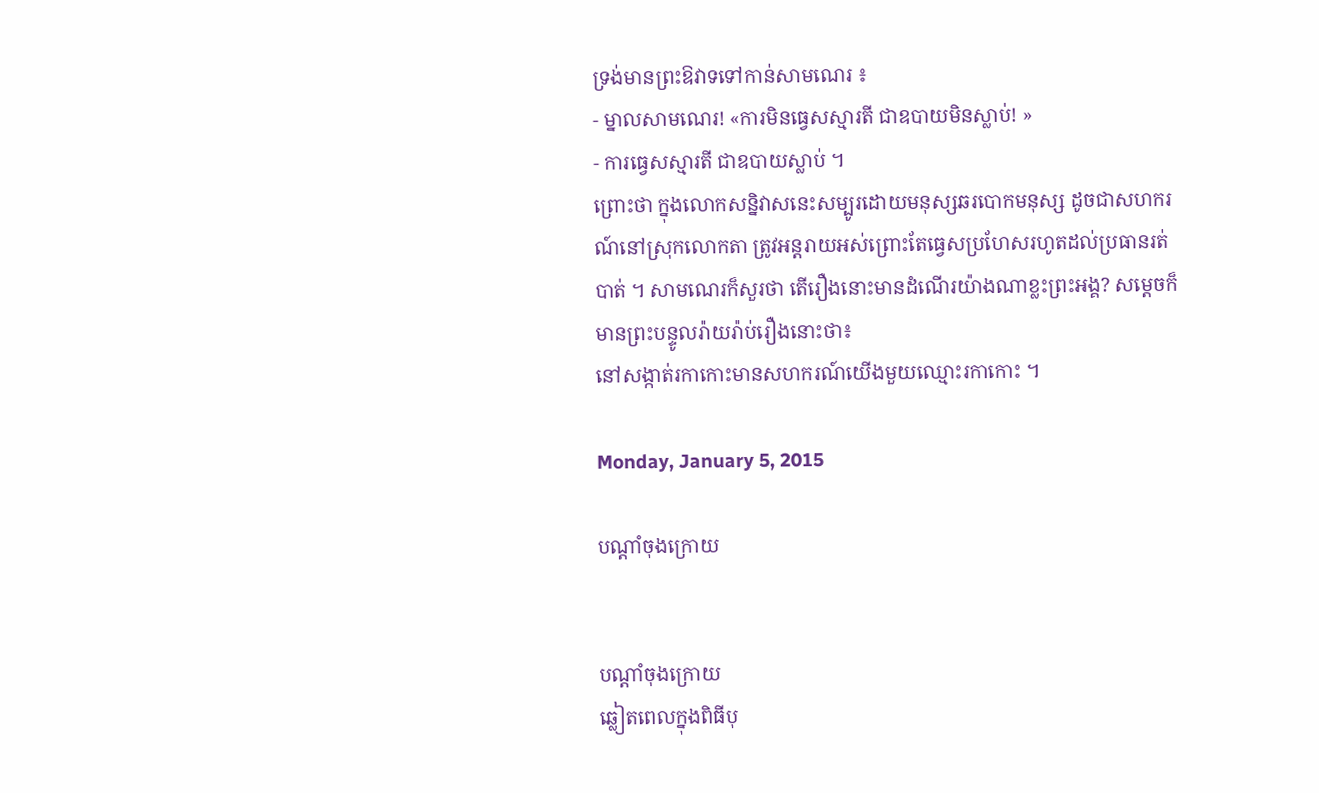ទ្រង់មានព្រះឱវាទទៅកាន់សាមណេរ ៖
- ម្នាលសាមណេរ! «ការមិនធ្វេសស្មារតី ជាឧបាយមិនស្លាប់! »
- ការធ្វេសស្មារតី ជាឧបាយស្លាប់ ។
ព្រោះថា ក្នុងលោកសន្និវាសនេះសម្បូរដោយមនុស្សឆរបោកមនុស្ស ដូចជាសហករណ៍នៅស្រុកលោកតា ត្រូវអន្តរាយអស់ព្រោះតែធ្វេសប្រហែសរហូតដល់ប្រធានរត់បាត់ ។ សាមណេរក៏សួរថា តើរឿងនោះមានដំណើរយ៉ាងណាខ្លះព្រះអង្គ? សម្តេចក៏មានព្រះបន្ទូលរ៉ាយរ៉ាប់រឿងនោះថា៖
នៅសង្កាត់រកាកោះមានសហករណ៍យើងមួយឈ្មោះរកាកោះ ។

Monday, January 5, 2015

បណ្ដាំចុងក្រោយ


បណ្ដាំចុងក្រោយ
ឆ្លៀតពេលក្នុងពិធីបុ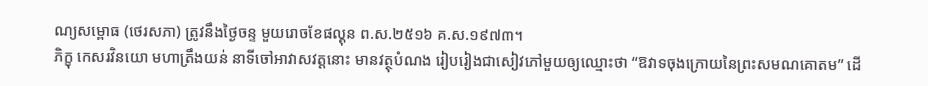ណ្យសម្ពោធ (ថេរសភា) ត្រូវនឹងថ្ងៃចន្ទ មួយរោចខែផល្គុន ព.ស.២៥១៦ គ.ស.១៩៧៣។
ភិក្ខុ កេសរវិនយោ មហាត្រឹងយន់ នាទីចៅអាវាសវត្តនោះ មានវត្ថុបំណង រៀបរៀងជាសៀវភៅមួយឲ្យឈ្មោះថា “ឱវាទចុងក្រោយនៃព្រះសមណគោតម” ដើ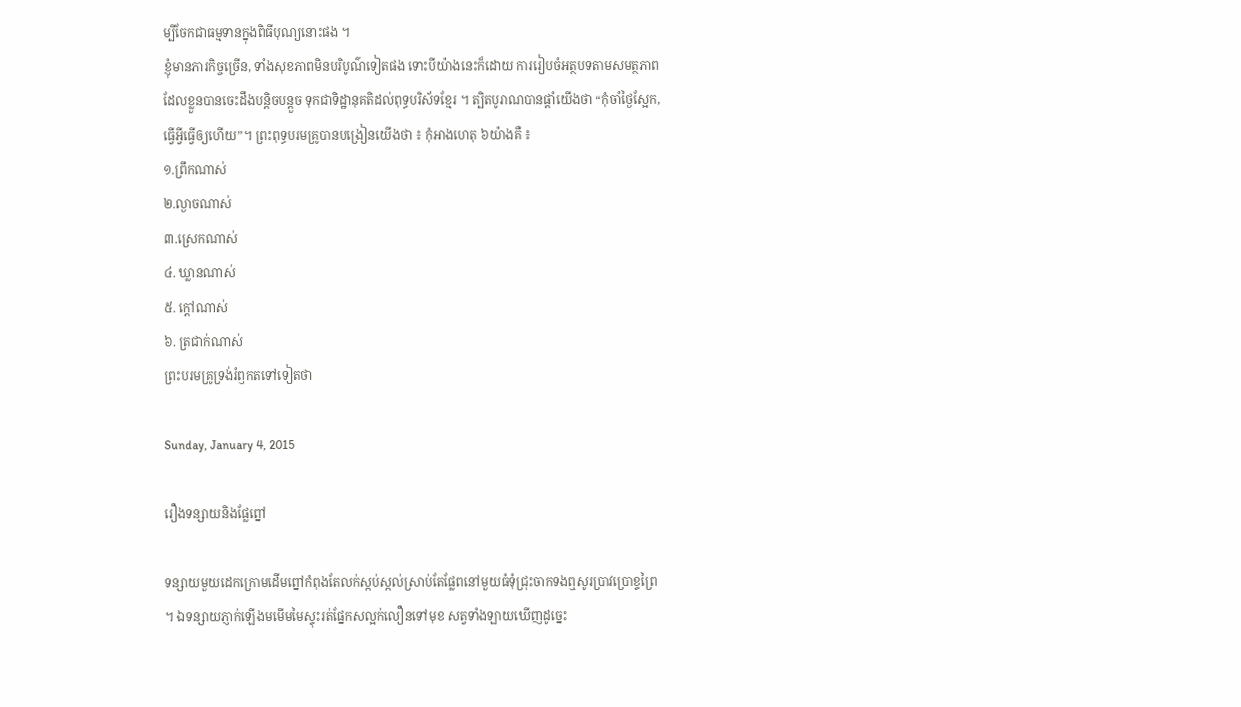ម្បីចែកជាធម្មទានក្នុងពិធីបុណ្យនោះផង ។
ខ្ញុំមានភារកិច្ចច្រើន, ទាំងសុខភាពមិនបរិបូណ៌ទៀតផង ទោះបីយ៉ាងនេះក៏ដោយ ការរៀបចំអត្ថបទតាមសមត្ថភាពដែលខ្លួនបានចេះដឹងបន្តិចបន្តួច ទុកជាទិដ្ឋានុគតិដល់ពុទ្ធបរិស័ទខ្មែរ ។ ត្បិតបូរាណបានផ្ដាំយើងថា “កុំចាំថ្ងៃស្អែក, ធ្វើអ្វីធ្វើឲ្យហើយ”។ ព្រះពុទ្ធបរមគ្រូបានបង្រៀនយើងថា ៖ កុំអាងហេតុ ៦យ៉ាងគឺ ៖
១.ព្រឹកណាស់
២.ល្ងាចណាស់
៣.ស្រេកណាស់
៤. ឃ្លានណាស់
៥. ក្ដៅណាស់
៦. ត្រជាក់ណាស់
ព្រះបរមគ្រូទ្រង់រំឭកតទៅទៀតថា

Sunday, January 4, 2015

រឿងទន្សាយនិងផ្លែព្នៅ

ទន្សាយមួយដេកក្រោមដើមព្នៅកំពុងតែលក់ស្កប់ស្កល់ស្រាប់តែផ្លែពនៅមួយធំទុំជ្រុះចាកទងឮសូរប្រាវប្រោខ្ទព្រៃ ។ ឯទន្សាយភ្ញាក់ឡើងមមើមមៃស្ទុះរត់ផ្នែកសល្អក់លឿនទៅមុខ សត្វទាំងឡាយឃើញដូច្នេះ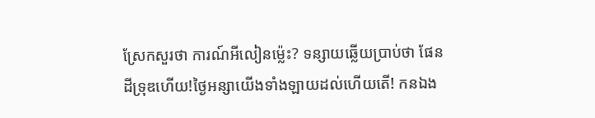ស្រែកសួរថា ការណ៍អីលៀនម្ល៉េះ? ទន្សាយឆ្លើយប្រាប់ថា ផែនដីទ្រុឌហើយ!ថ្ងៃអន្សាយើងទាំងឡាយដល់ហើយតើ! កនឯង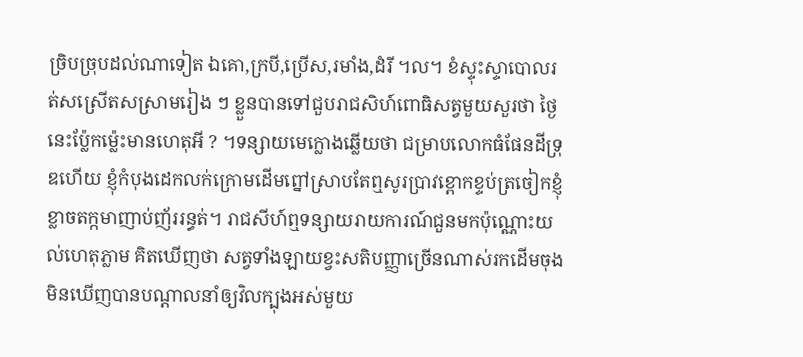ច្រិបច្រុបដល់ណាទៀត ឯគោ,ក្របី,ប្រើស,រមាំង,ដំរី ។ល។ ខំស្ទុះស្ទាបោលរត់សស្រើតសស្រាមរៀង ៗ ខ្លួនបានទៅជួបរាជសិហ៍ពោធិសត្វមួយសួរថា ថ្ងៃនេះប្ល៉ែកម្ល៉េះមានហេតុអី ? ។ទន្សាយមេក្លោងឆ្លើយថា ជម្រាបលោកធំផែនដីទ្រុឌហើយ ខ្ញុំកំបុងដេកលក់ក្រោមដើមព្នៅស្រាបតែឮសូរប្រាវខ្ពោកខ្ទប់ត្រចៀកខ្ញុំខ្លាចតក្កមាញាប់ញ័ររន្ធត់។ រាជសីហ៍ឮទន្សាយរាយការណ៍ជួនមកប៉ុណ្ណោះយល់ហេតុភ្លាម គិតឃើញថា សត្វទាំងឡាយខ្វះសតិបញ្ញាច្រើនណាស់រកដើមចុងមិនឃើញបានបណ្ដាលនាំឲ្យវិលក្បុងអស់មួយ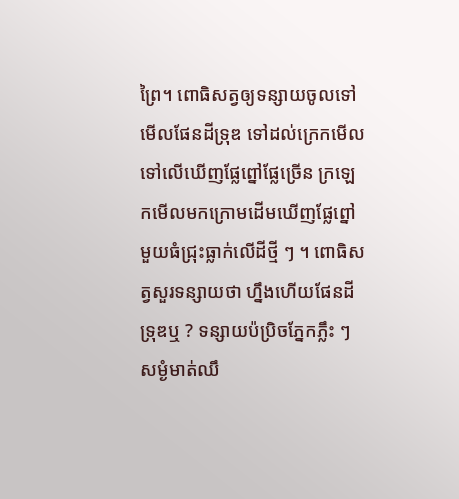ព្រៃ។ ពោធិសត្វឲ្យទន្សាយចូលទៅមើលផែនដីទ្រុឌ ទៅដល់ក្រេកមើលទៅលើឃើញផ្លែព្នៅផ្លែច្រើន ក្រឡេកមើលមកក្រោមដើមឃើញផ្លែព្នៅមួយធំជ្រុះធ្លាក់លើដីថ្មី ៗ ។ ពោធិសត្វសួរទន្សាយថា ហ្នឹងហើយផែនដីទ្រុឌឬ ? ទន្សាយប៉ប្រិចភ្នែកភ្លឹះ ៗ សម្ងំមាត់ឈឹ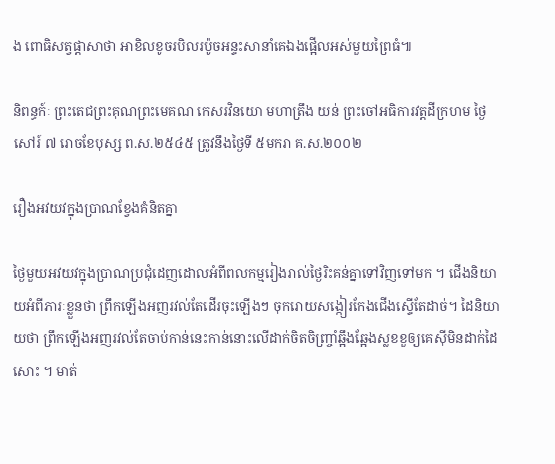ង ពោធិសត្វផ្ដាសាថា អាខិលខូចរបិលរប៉ូចអន្ទះសានាំគេឯងផ្អើលអស់មួយព្រៃធំ៕

និពន្ធក៍ៈ ព្រះតេជព្រះគុណព្រះមេគណ កេសរវិនយោ មហាត្រឹង យន់ ព្រះចៅអធិការវត្តដីក្រហម ថ្ងៃសៅរ៍ ៧ រោចខែបុស្ស ព.ស.២៥៤៥ ត្រូវនឹងថ្ងៃទី ៥មករា គ.ស.២០០២

រឿងអវយវក្នុងប្រាណខ្វែងគំនិតគ្នា

ថ្ងៃមួយអវយវក្នុងប្រាណប្រជុំដេញដោលអំពីពលកម្មរៀងរាល់ថ្ងៃរិះគន់គ្នាទៅវិញទៅមក ។ ជើងនិយាយអំពីភារៈខ្លួនថា ព្រឹកឡើងអញរវល់តែដើរចុះឡើងៗ ចុករោយសង្កៀរកែងជើងស្ទើតែដាច់។ ដៃនិយាយថា ព្រឹកឡើងអញរវល់តែចាប់កាន់នេះកាន់នោះលើដាក់ចិតចិញ្ច្រាំឆ្អឹងឆ្អែងស្លខខួឲ្យគេស៊ីមិនដាក់ដៃសោះ ។ មាត់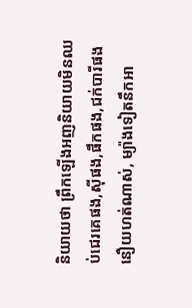និយាយថា ព្រឹកឡើងអញនិយាយមិនឈប់ជេរគេផង,ស៊ីផង,ផឹកផង,ជក់បារីផង នឿយហត់ណាស់, ម្យ៉ាងទៀតនឹកអា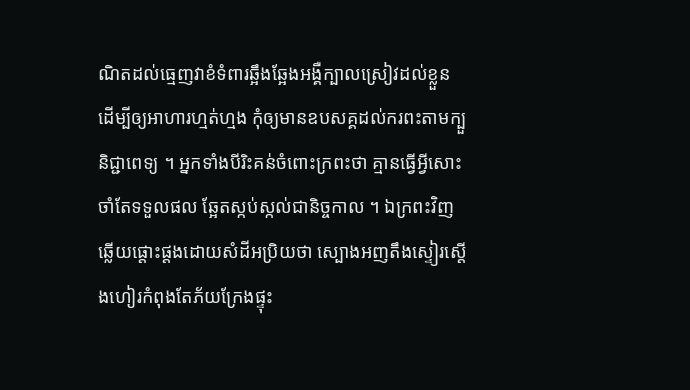ណិតដល់ធ្មេញវាខំទំពារឆ្អឹងឆ្អែងអង្គឺក្បាលស្រៀវដល់ខ្លួន ដើម្បីឲ្យអាហារហ្មត់ហ្មង កុំឲ្យមានឧបសគ្គដល់ករពះតាមក្បួនិជ្ជាពេទ្យ ។ អ្នកទាំងបីរិះគន់ចំពោះក្រពះថា គ្មានធ្វើអ្វីសោះចាំតែទទួលផល ឆ្អែតស្កប់ស្កល់ជានិច្ចកាល ។ ឯក្រពះវិញឆ្លើយផ្ដោះផ្ដងដោយសំដីអប្រិយថា ស្បោងអញតឹងស្ទៀរស្ដើងហៀរកំពុងតែភ័យក្រែងផ្ទុះ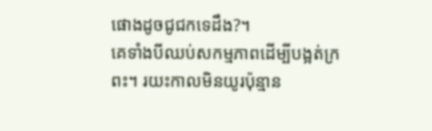ផោងដូចជូជកទេដឹង?។
គេទាំងបីឈប់សកម្មភាពដើម្បីបង្អត់ក្រពះ។ រយះកាលមិនយូរប៉ុន្មាន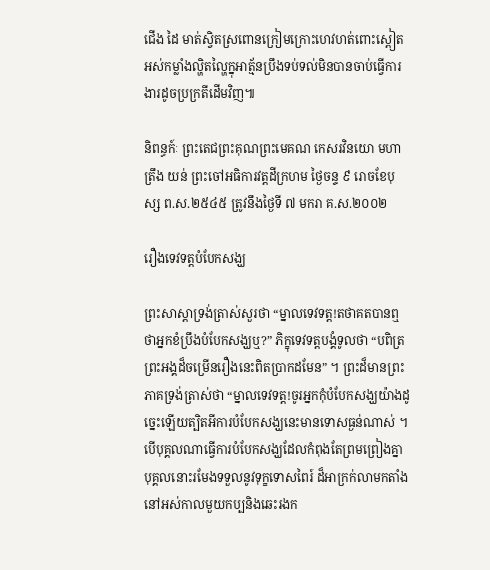ជើង ដៃ មាត់ស្វិតស្រពោនក្រៀមក្រោះហេវហត់ពោះស្ពៀតអស់កម្លាំងល្ហិតល្ហៃក្នុអាត្ម័នប្រឹងទប់ទល់មិនបានចាប់ធ្វើការងារដូចប្រក្រតីដើមវិញ៕

និពន្ធក៍ៈ ព្រះតេជព្រះគុណព្រះមេគណ កេសរវិនយោ មហាត្រឹង យន់ ព្រះចៅអធិការវត្តដីក្រហម ថ្ងៃចន្ទ ៩ រោចខែបុស្ស ព.ស.២៥៤៥ ត្រូវនឹងថ្ងៃទី ៧ មករា គ.ស.២០០២

រឿងទេវទត្តបំបែកសង្ឃ

ព្រះសាស្ដាទ្រង់ត្រាស់សួរថា “ម្នាលទេវទត្ត!តថាគតបានឮថាអ្នកខំប្រឹងបំបែកសង្ឃឬ?” ភិក្ខុទេវទត្តបង្គំទូលថា “បពិត្រព្រះអង្គដ៏ចម្រើនរឿងនេះពិតប្រាកដមែន” ។ ព្រះដ៏មានព្រះភាគទ្រង់ត្រាស់ថា “ម្នាលទេវទត្ត!ចូរអ្នកកុំបំបែកសង្ឃយ៉ាងដូច្នេះឡើយត្បិតអីការបំបែកសង្ឃនេះមានទោសធ្ងន់ណាស់ ។ បើបុគ្គលណាធ្វើការបំបែកសង្ឃដែលកំពុងតែព្រមព្រៀងគ្នា បុគ្គលនោះរមែងទទួលនូវទុក្ខទោសពៃរ៍ ដ៏អាក្រក់លាមកតាំងនៅអស់កាលមួយកប្បនិងឆេះរងក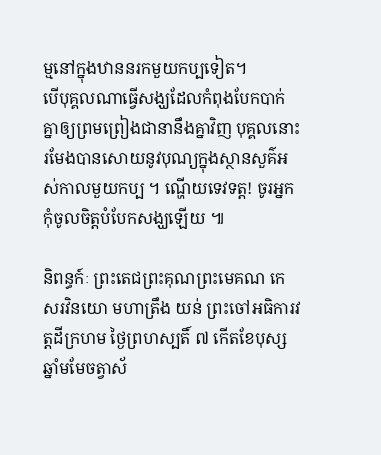ម្មនៅក្នុងឋាននរកមួយកប្បទៀត។
បើបុគ្គលណាធ្វើសង្ឃដែលកំពុងបែកបាក់គ្នាឲ្យព្រមព្រៀងជានានឹងគ្នាវិញ បុគ្គលនោះរមែងបានសោយនូវបុណ្យក្នុងស្ថានសួគ៌អស់កាលមួយកប្ប ។ ណ្ហើយទេវទត្ត! ចូរអ្នកកុំចូលចិត្តបំបែកសង្ឃឡើយ ៕

និពន្ធក៍ៈ ព្រះតេជព្រះគុណព្រះមេគណ កេសរវិនយោ មហាត្រឹង យន់ ព្រះចៅអធិការវត្តដីក្រហម ថ្ងៃព្រហស្បតិ៍ ៧ កើតខែបុស្ស ឆ្នាំមមែចត្វាស័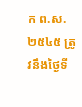ក ព.ស.២៥៤៥ ត្រូវនឹងថ្ងៃទី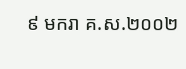៩ មករា គ.ស.២០០២